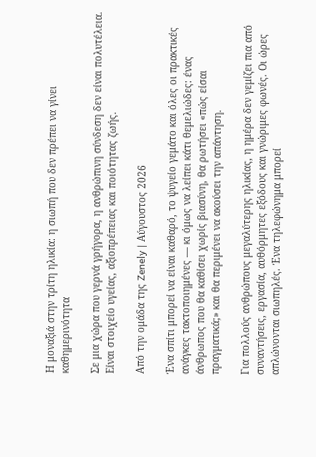Η μοναξιά στην τρίτη ηλικία: η σιωπή που δεν πρέπει να γίνει καθημερινότητα

Σε μια χώρα που γερνά γρήγορα, η ανθρώπινη σύνδεση δεν είναι πολυτέλεια. Είναι στοιχείο υγείας, αξιοπρέπειας και ποιότητας ζωής.

Από την ομάδα της Zenely | Αύγουστος 2026

Ένα σπίτι μπορεί να είναι καθαρό, το ψυγείο γεμάτο και όλες οι πρακτικές ανάγκες τακτοποιημένες — κι όμως να λείπει κάτι θεμελιώδες: ένας άνθρωπος που θα καθίσει χωρίς βιασύνη, θα ρωτήσει «πώς είσαι πραγματικά;» και θα περιμένει να ακούσει την απάντηση.

Για πολλούς ανθρώπους μεγαλύτερης ηλικίας, η ημέρα δεν γεμίζει πια από συναντήσεις, εργασία, αυθόρμητες εξόδους και γνώριμες φωνές. Οι ώρες απλώνονται σιωπηλές. Ένα τηλεφώνημα μπορεί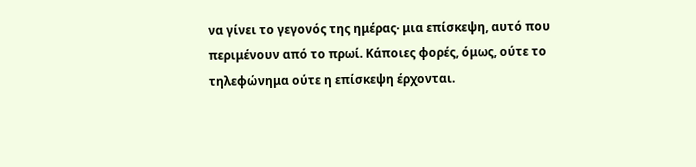να γίνει το γεγονός της ημέρας· μια επίσκεψη, αυτό που περιμένουν από το πρωί. Κάποιες φορές, όμως, ούτε το τηλεφώνημα ούτε η επίσκεψη έρχονται.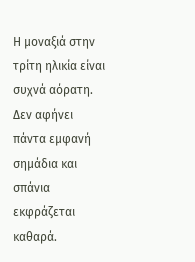Η μοναξιά στην τρίτη ηλικία είναι συχνά αόρατη. Δεν αφήνει πάντα εμφανή σημάδια και σπάνια εκφράζεται καθαρά.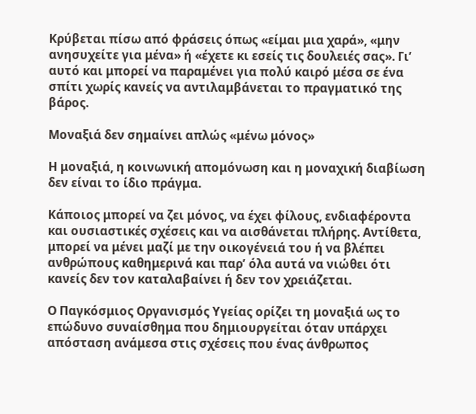Κρύβεται πίσω από φράσεις όπως «είμαι μια χαρά», «μην ανησυχείτε για μένα» ή «έχετε κι εσείς τις δουλειές σας». Γι’ αυτό και μπορεί να παραμένει για πολύ καιρό μέσα σε ένα σπίτι χωρίς κανείς να αντιλαμβάνεται το πραγματικό της βάρος.

Μοναξιά δεν σημαίνει απλώς «μένω μόνος»

Η μοναξιά, η κοινωνική απομόνωση και η μοναχική διαβίωση δεν είναι το ίδιο πράγμα.

Κάποιος μπορεί να ζει μόνος, να έχει φίλους, ενδιαφέροντα και ουσιαστικές σχέσεις και να αισθάνεται πλήρης. Αντίθετα, μπορεί να μένει μαζί με την οικογένειά του ή να βλέπει ανθρώπους καθημερινά και παρ’ όλα αυτά να νιώθει ότι κανείς δεν τον καταλαβαίνει ή δεν τον χρειάζεται.

Ο Παγκόσμιος Οργανισμός Υγείας ορίζει τη μοναξιά ως το επώδυνο συναίσθημα που δημιουργείται όταν υπάρχει απόσταση ανάμεσα στις σχέσεις που ένας άνθρωπος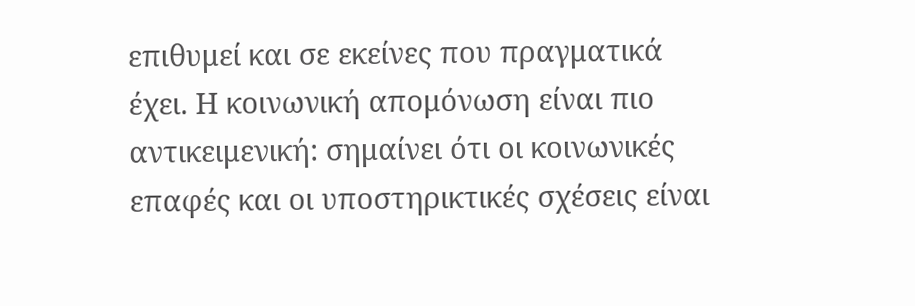επιθυμεί και σε εκείνες που πραγματικά έχει. Η κοινωνική απομόνωση είναι πιο αντικειμενική: σημαίνει ότι οι κοινωνικές επαφές και οι υποστηρικτικές σχέσεις είναι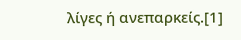λίγες ή ανεπαρκείς.[1]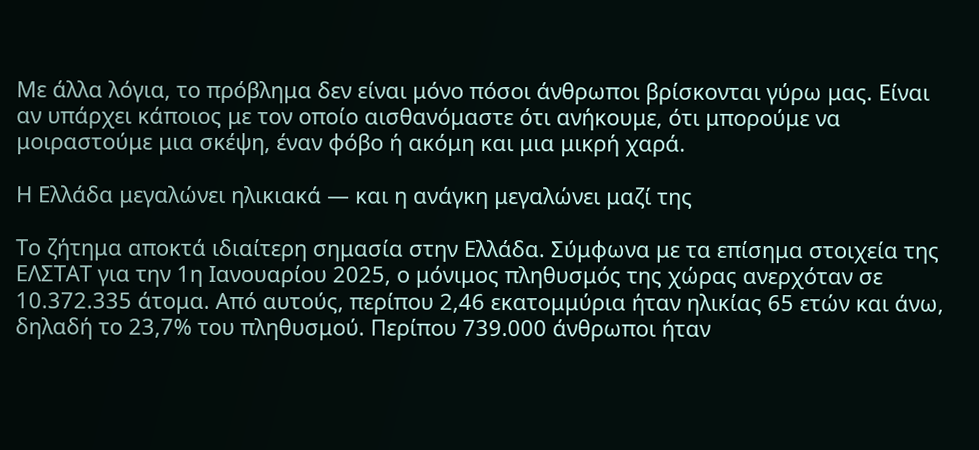Με άλλα λόγια, το πρόβλημα δεν είναι μόνο πόσοι άνθρωποι βρίσκονται γύρω μας. Είναι αν υπάρχει κάποιος με τον οποίο αισθανόμαστε ότι ανήκουμε, ότι μπορούμε να μοιραστούμε μια σκέψη, έναν φόβο ή ακόμη και μια μικρή χαρά.

Η Ελλάδα μεγαλώνει ηλικιακά — και η ανάγκη μεγαλώνει μαζί της

Το ζήτημα αποκτά ιδιαίτερη σημασία στην Ελλάδα. Σύμφωνα με τα επίσημα στοιχεία της ΕΛΣΤΑΤ για την 1η Ιανουαρίου 2025, ο μόνιμος πληθυσμός της χώρας ανερχόταν σε 10.372.335 άτομα. Από αυτούς, περίπου 2,46 εκατομμύρια ήταν ηλικίας 65 ετών και άνω, δηλαδή το 23,7% του πληθυσμού. Περίπου 739.000 άνθρωποι ήταν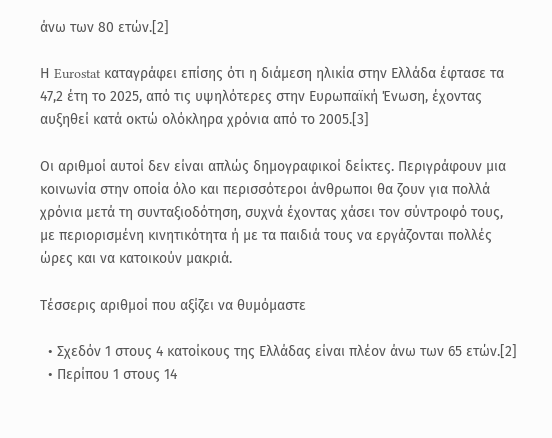άνω των 80 ετών.[2]

Η Eurostat καταγράφει επίσης ότι η διάμεση ηλικία στην Ελλάδα έφτασε τα 47,2 έτη το 2025, από τις υψηλότερες στην Ευρωπαϊκή Ένωση, έχοντας αυξηθεί κατά οκτώ ολόκληρα χρόνια από το 2005.[3]

Οι αριθμοί αυτοί δεν είναι απλώς δημογραφικοί δείκτες. Περιγράφουν μια κοινωνία στην οποία όλο και περισσότεροι άνθρωποι θα ζουν για πολλά χρόνια μετά τη συνταξιοδότηση, συχνά έχοντας χάσει τον σύντροφό τους, με περιορισμένη κινητικότητα ή με τα παιδιά τους να εργάζονται πολλές ώρες και να κατοικούν μακριά.

Τέσσερις αριθμοί που αξίζει να θυμόμαστε

  • Σχεδόν 1 στους 4 κατοίκους της Ελλάδας είναι πλέον άνω των 65 ετών.[2]
  • Περίπου 1 στους 14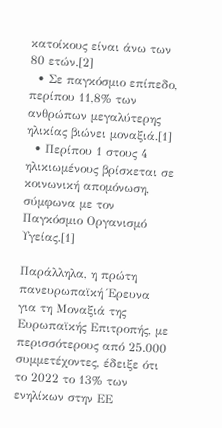κατοίκους είναι άνω των 80 ετών.[2]
  • Σε παγκόσμιο επίπεδο, περίπου 11,8% των ανθρώπων μεγαλύτερης ηλικίας βιώνει μοναξιά.[1]
  • Περίπου 1 στους 4 ηλικιωμένους βρίσκεται σε κοινωνική απομόνωση, σύμφωνα με τον Παγκόσμιο Οργανισμό Υγείας.[1]

Παράλληλα, η πρώτη πανευρωπαϊκή Έρευνα για τη Μοναξιά της Ευρωπαϊκής Επιτροπής, με περισσότερους από 25.000 συμμετέχοντες, έδειξε ότι το 2022 το 13% των ενηλίκων στην ΕΕ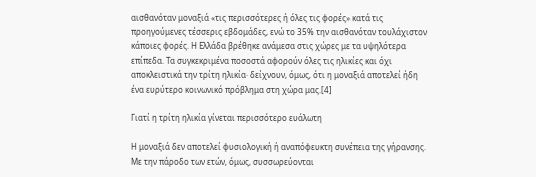αισθανόταν μοναξιά «τις περισσότερες ή όλες τις φορές» κατά τις προηγούμενες τέσσερις εβδομάδες, ενώ το 35% την αισθανόταν τουλάχιστον κάποιες φορές. Η Ελλάδα βρέθηκε ανάμεσα στις χώρες με τα υψηλότερα επίπεδα. Τα συγκεκριμένα ποσοστά αφορούν όλες τις ηλικίες και όχι αποκλειστικά την τρίτη ηλικία· δείχνουν, όμως, ότι η μοναξιά αποτελεί ήδη ένα ευρύτερο κοινωνικό πρόβλημα στη χώρα μας.[4]

Γιατί η τρίτη ηλικία γίνεται περισσότερο ευάλωτη

Η μοναξιά δεν αποτελεί φυσιολογική ή αναπόφευκτη συνέπεια της γήρανσης. Με την πάροδο των ετών, όμως, συσσωρεύονται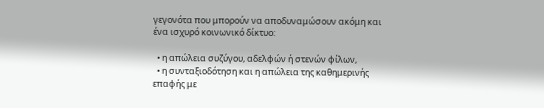γεγονότα που μπορούν να αποδυναμώσουν ακόμη και ένα ισχυρό κοινωνικό δίκτυο:

  • η απώλεια συζύγου, αδελφών ή στενών φίλων,
  • η συνταξιοδότηση και η απώλεια της καθημερινής επαφής με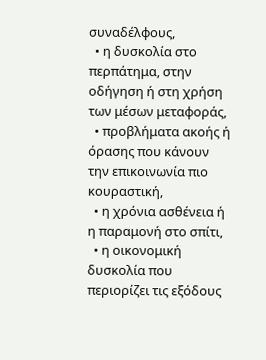συναδέλφους,
  • η δυσκολία στο περπάτημα, στην οδήγηση ή στη χρήση των μέσων μεταφοράς,
  • προβλήματα ακοής ή όρασης που κάνουν την επικοινωνία πιο κουραστική,
  • η χρόνια ασθένεια ή η παραμονή στο σπίτι,
  • η οικονομική δυσκολία που περιορίζει τις εξόδους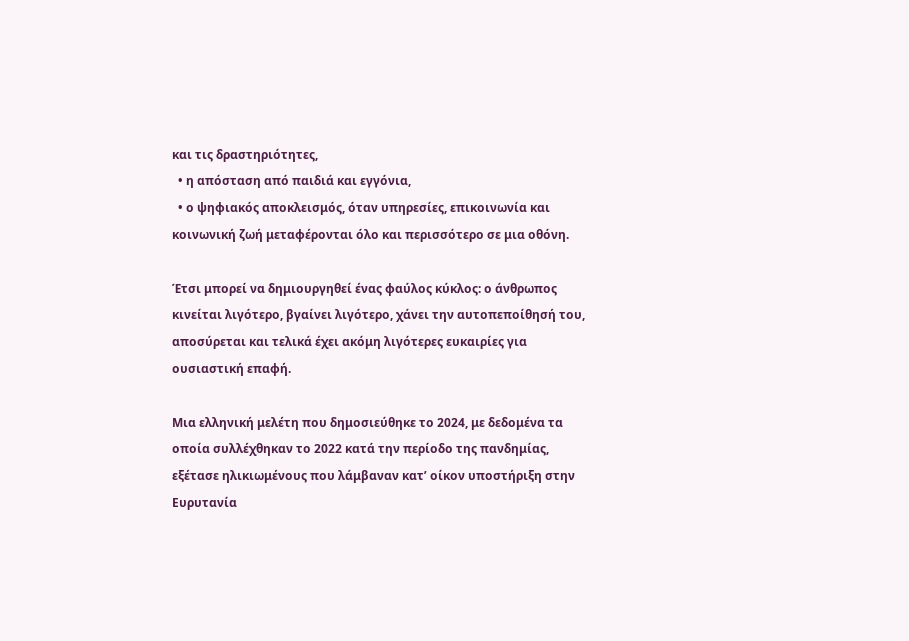και τις δραστηριότητες,
  • η απόσταση από παιδιά και εγγόνια,
  • ο ψηφιακός αποκλεισμός, όταν υπηρεσίες, επικοινωνία και κοινωνική ζωή μεταφέρονται όλο και περισσότερο σε μια οθόνη.

Έτσι μπορεί να δημιουργηθεί ένας φαύλος κύκλος: ο άνθρωπος κινείται λιγότερο, βγαίνει λιγότερο, χάνει την αυτοπεποίθησή του, αποσύρεται και τελικά έχει ακόμη λιγότερες ευκαιρίες για ουσιαστική επαφή.

Μια ελληνική μελέτη που δημοσιεύθηκε το 2024, με δεδομένα τα οποία συλλέχθηκαν το 2022 κατά την περίοδο της πανδημίας, εξέτασε ηλικιωμένους που λάμβαναν κατ’ οίκον υποστήριξη στην Ευρυτανία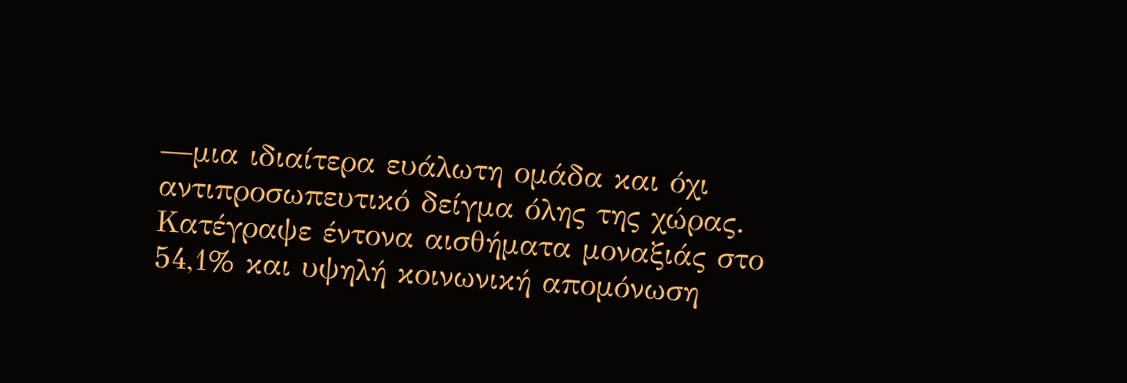—μια ιδιαίτερα ευάλωτη ομάδα και όχι αντιπροσωπευτικό δείγμα όλης της χώρας. Κατέγραψε έντονα αισθήματα μοναξιάς στο 54,1% και υψηλή κοινωνική απομόνωση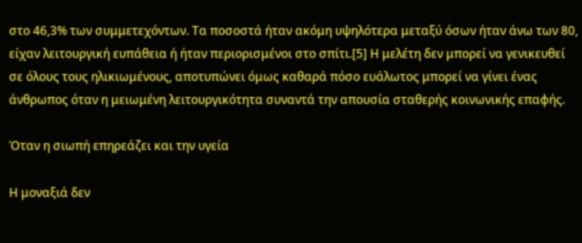στο 46,3% των συμμετεχόντων. Τα ποσοστά ήταν ακόμη υψηλότερα μεταξύ όσων ήταν άνω των 80, είχαν λειτουργική ευπάθεια ή ήταν περιορισμένοι στο σπίτι.[5] Η μελέτη δεν μπορεί να γενικευθεί σε όλους τους ηλικιωμένους, αποτυπώνει όμως καθαρά πόσο ευάλωτος μπορεί να γίνει ένας άνθρωπος όταν η μειωμένη λειτουργικότητα συναντά την απουσία σταθερής κοινωνικής επαφής.

Όταν η σιωπή επηρεάζει και την υγεία

Η μοναξιά δεν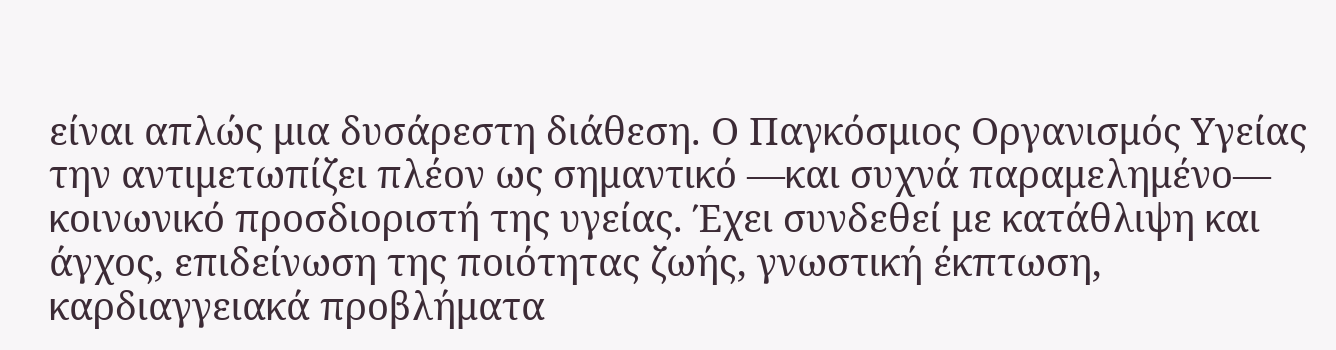είναι απλώς μια δυσάρεστη διάθεση. Ο Παγκόσμιος Οργανισμός Υγείας την αντιμετωπίζει πλέον ως σημαντικό —και συχνά παραμελημένο— κοινωνικό προσδιοριστή της υγείας. Έχει συνδεθεί με κατάθλιψη και άγχος, επιδείνωση της ποιότητας ζωής, γνωστική έκπτωση, καρδιαγγειακά προβλήματα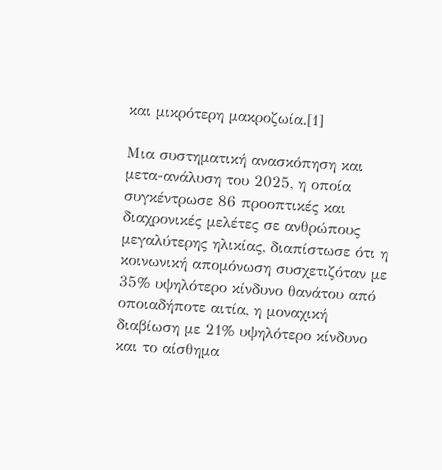και μικρότερη μακροζωία.[1]

Μια συστηματική ανασκόπηση και μετα-ανάλυση του 2025, η οποία συγκέντρωσε 86 προοπτικές και διαχρονικές μελέτες σε ανθρώπους μεγαλύτερης ηλικίας, διαπίστωσε ότι η κοινωνική απομόνωση συσχετιζόταν με 35% υψηλότερο κίνδυνο θανάτου από οποιαδήποτε αιτία, η μοναχική διαβίωση με 21% υψηλότερο κίνδυνο και το αίσθημα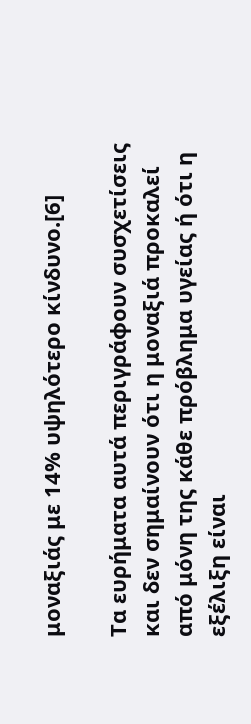μοναξιάς με 14% υψηλότερο κίνδυνο.[6]

Τα ευρήματα αυτά περιγράφουν συσχετίσεις και δεν σημαίνουν ότι η μοναξιά προκαλεί από μόνη της κάθε πρόβλημα υγείας ή ότι η εξέλιξη είναι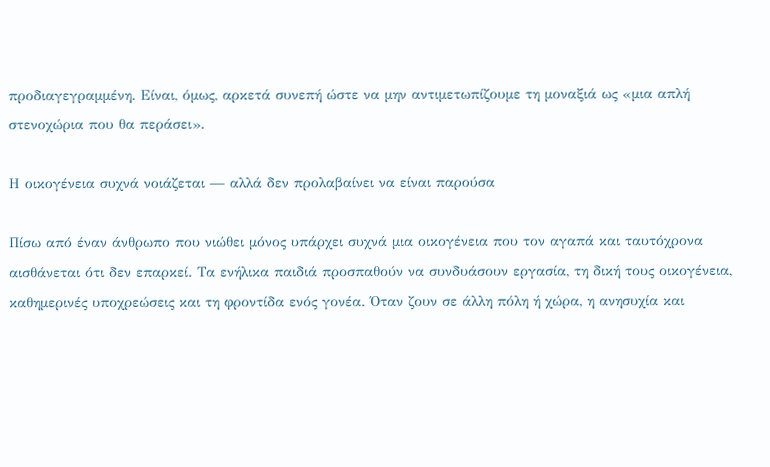προδιαγεγραμμένη. Είναι, όμως, αρκετά συνεπή ώστε να μην αντιμετωπίζουμε τη μοναξιά ως «μια απλή στενοχώρια που θα περάσει».

Η οικογένεια συχνά νοιάζεται — αλλά δεν προλαβαίνει να είναι παρούσα

Πίσω από έναν άνθρωπο που νιώθει μόνος υπάρχει συχνά μια οικογένεια που τον αγαπά και ταυτόχρονα αισθάνεται ότι δεν επαρκεί. Τα ενήλικα παιδιά προσπαθούν να συνδυάσουν εργασία, τη δική τους οικογένεια, καθημερινές υποχρεώσεις και τη φροντίδα ενός γονέα. Όταν ζουν σε άλλη πόλη ή χώρα, η ανησυχία και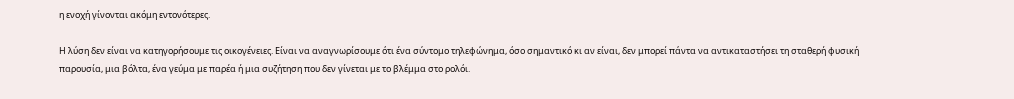η ενοχή γίνονται ακόμη εντονότερες.

Η λύση δεν είναι να κατηγορήσουμε τις οικογένειες. Είναι να αναγνωρίσουμε ότι ένα σύντομο τηλεφώνημα, όσο σημαντικό κι αν είναι, δεν μπορεί πάντα να αντικαταστήσει τη σταθερή φυσική παρουσία, μια βόλτα, ένα γεύμα με παρέα ή μια συζήτηση που δεν γίνεται με το βλέμμα στο ρολόι.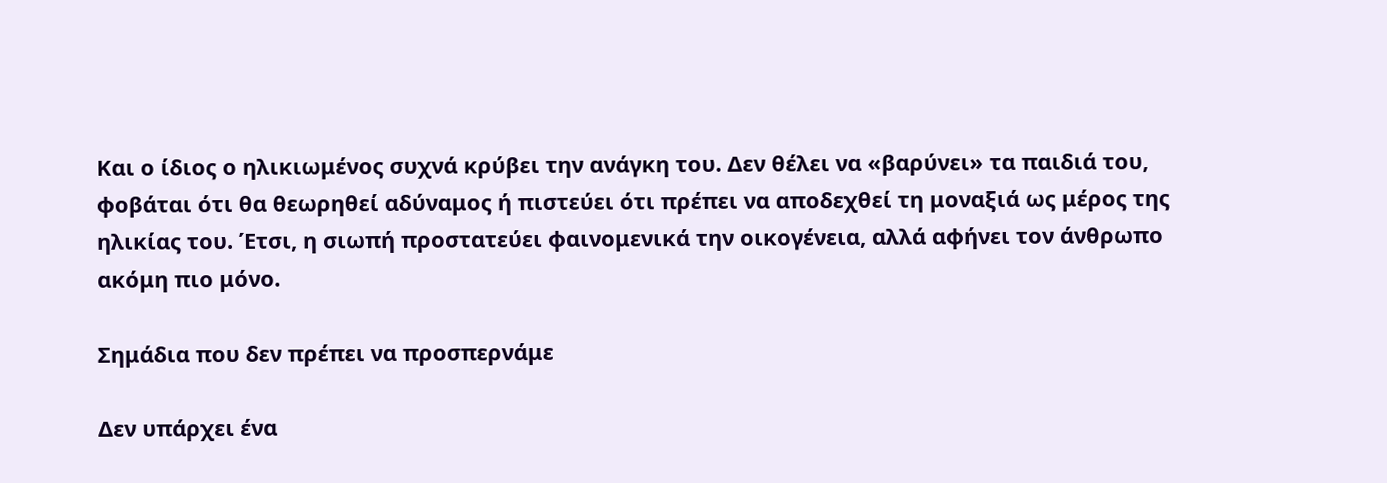Και ο ίδιος ο ηλικιωμένος συχνά κρύβει την ανάγκη του. Δεν θέλει να «βαρύνει» τα παιδιά του, φοβάται ότι θα θεωρηθεί αδύναμος ή πιστεύει ότι πρέπει να αποδεχθεί τη μοναξιά ως μέρος της ηλικίας του. Έτσι, η σιωπή προστατεύει φαινομενικά την οικογένεια, αλλά αφήνει τον άνθρωπο ακόμη πιο μόνο.

Σημάδια που δεν πρέπει να προσπερνάμε

Δεν υπάρχει ένα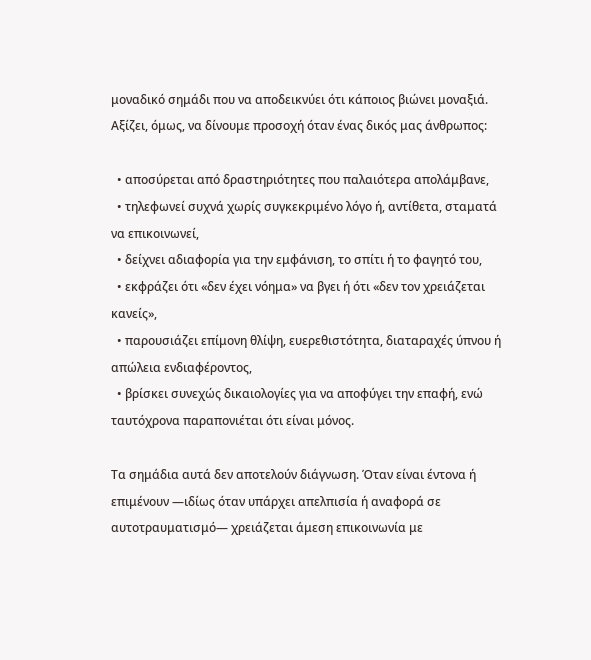μοναδικό σημάδι που να αποδεικνύει ότι κάποιος βιώνει μοναξιά. Αξίζει, όμως, να δίνουμε προσοχή όταν ένας δικός μας άνθρωπος:

  • αποσύρεται από δραστηριότητες που παλαιότερα απολάμβανε,
  • τηλεφωνεί συχνά χωρίς συγκεκριμένο λόγο ή, αντίθετα, σταματά να επικοινωνεί,
  • δείχνει αδιαφορία για την εμφάνιση, το σπίτι ή το φαγητό του,
  • εκφράζει ότι «δεν έχει νόημα» να βγει ή ότι «δεν τον χρειάζεται κανείς»,
  • παρουσιάζει επίμονη θλίψη, ευερεθιστότητα, διαταραχές ύπνου ή απώλεια ενδιαφέροντος,
  • βρίσκει συνεχώς δικαιολογίες για να αποφύγει την επαφή, ενώ ταυτόχρονα παραπονιέται ότι είναι μόνος.

Τα σημάδια αυτά δεν αποτελούν διάγνωση. Όταν είναι έντονα ή επιμένουν —ιδίως όταν υπάρχει απελπισία ή αναφορά σε αυτοτραυματισμό— χρειάζεται άμεση επικοινωνία με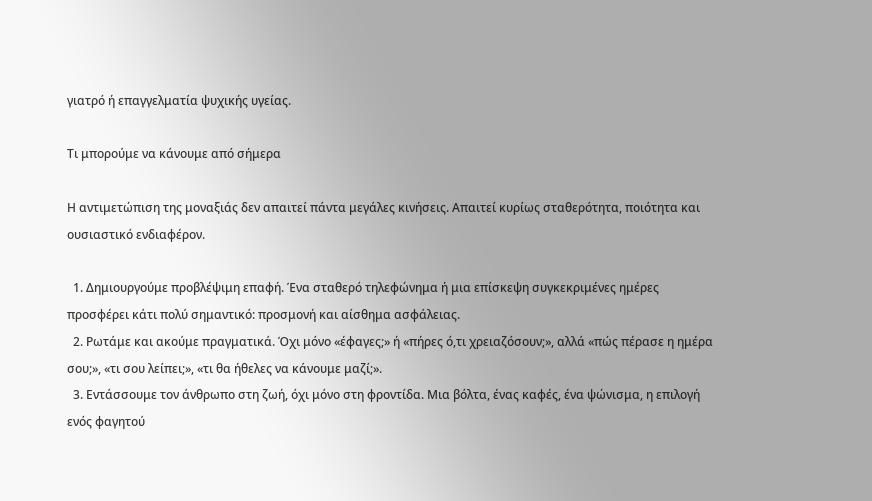γιατρό ή επαγγελματία ψυχικής υγείας.

Τι μπορούμε να κάνουμε από σήμερα

Η αντιμετώπιση της μοναξιάς δεν απαιτεί πάντα μεγάλες κινήσεις. Απαιτεί κυρίως σταθερότητα, ποιότητα και ουσιαστικό ενδιαφέρον.

  1. Δημιουργούμε προβλέψιμη επαφή. Ένα σταθερό τηλεφώνημα ή μια επίσκεψη συγκεκριμένες ημέρες προσφέρει κάτι πολύ σημαντικό: προσμονή και αίσθημα ασφάλειας.
  2. Ρωτάμε και ακούμε πραγματικά. Όχι μόνο «έφαγες;» ή «πήρες ό,τι χρειαζόσουν;», αλλά «πώς πέρασε η ημέρα σου;», «τι σου λείπει;», «τι θα ήθελες να κάνουμε μαζί;».
  3. Εντάσσουμε τον άνθρωπο στη ζωή, όχι μόνο στη φροντίδα. Μια βόλτα, ένας καφές, ένα ψώνισμα, η επιλογή ενός φαγητού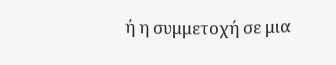ή η συμμετοχή σε μια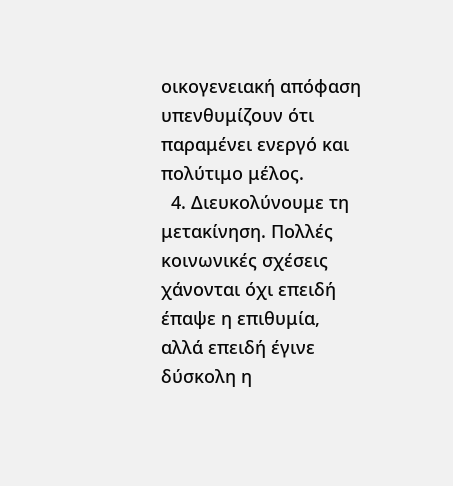οικογενειακή απόφαση υπενθυμίζουν ότι παραμένει ενεργό και πολύτιμο μέλος.
  4. Διευκολύνουμε τη μετακίνηση. Πολλές κοινωνικές σχέσεις χάνονται όχι επειδή έπαψε η επιθυμία, αλλά επειδή έγινε δύσκολη η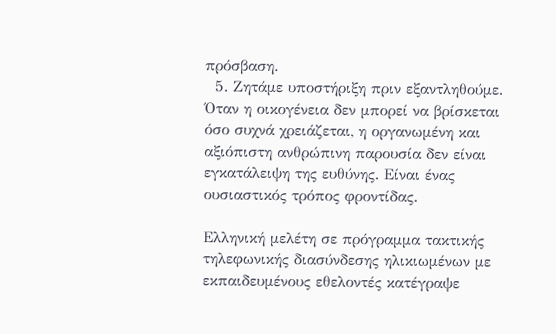πρόσβαση.
  5. Ζητάμε υποστήριξη πριν εξαντληθούμε. Όταν η οικογένεια δεν μπορεί να βρίσκεται όσο συχνά χρειάζεται, η οργανωμένη και αξιόπιστη ανθρώπινη παρουσία δεν είναι εγκατάλειψη της ευθύνης. Είναι ένας ουσιαστικός τρόπος φροντίδας.

Ελληνική μελέτη σε πρόγραμμα τακτικής τηλεφωνικής διασύνδεσης ηλικιωμένων με εκπαιδευμένους εθελοντές κατέγραψε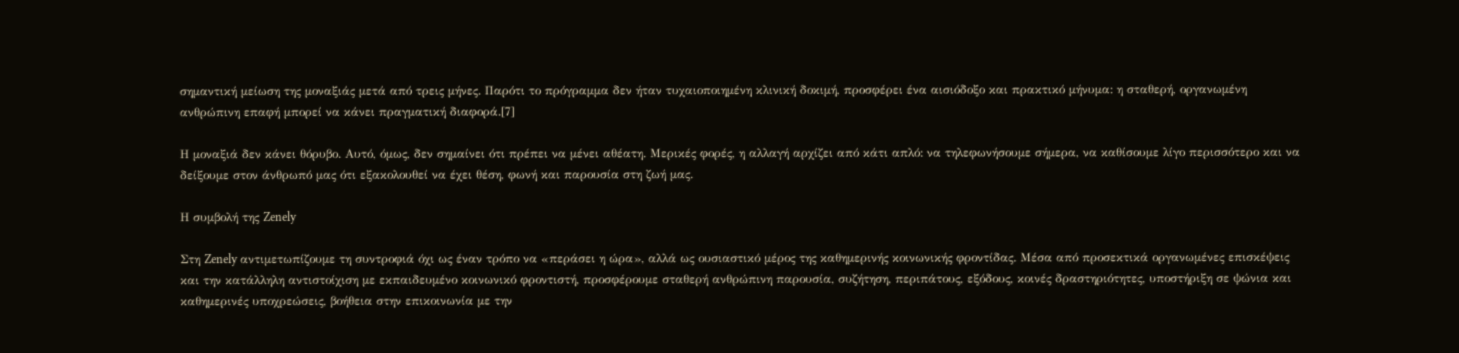σημαντική μείωση της μοναξιάς μετά από τρεις μήνες. Παρότι το πρόγραμμα δεν ήταν τυχαιοποιημένη κλινική δοκιμή, προσφέρει ένα αισιόδοξο και πρακτικό μήνυμα: η σταθερή, οργανωμένη ανθρώπινη επαφή μπορεί να κάνει πραγματική διαφορά.[7]

Η μοναξιά δεν κάνει θόρυβο. Αυτό, όμως, δεν σημαίνει ότι πρέπει να μένει αθέατη. Μερικές φορές, η αλλαγή αρχίζει από κάτι απλό: να τηλεφωνήσουμε σήμερα, να καθίσουμε λίγο περισσότερο και να δείξουμε στον άνθρωπό μας ότι εξακολουθεί να έχει θέση, φωνή και παρουσία στη ζωή μας.

Η συμβολή της Zenely

Στη Zenely αντιμετωπίζουμε τη συντροφιά όχι ως έναν τρόπο να «περάσει η ώρα», αλλά ως ουσιαστικό μέρος της καθημερινής κοινωνικής φροντίδας. Μέσα από προσεκτικά οργανωμένες επισκέψεις και την κατάλληλη αντιστοίχιση με εκπαιδευμένο κοινωνικό φροντιστή, προσφέρουμε σταθερή ανθρώπινη παρουσία, συζήτηση, περιπάτους, εξόδους, κοινές δραστηριότητες, υποστήριξη σε ψώνια και καθημερινές υποχρεώσεις, βοήθεια στην επικοινωνία με την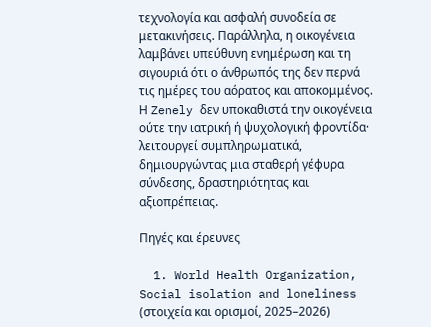τεχνολογία και ασφαλή συνοδεία σε μετακινήσεις. Παράλληλα, η οικογένεια λαμβάνει υπεύθυνη ενημέρωση και τη σιγουριά ότι ο άνθρωπός της δεν περνά τις ημέρες του αόρατος και αποκομμένος. Η Zenely δεν υποκαθιστά την οικογένεια ούτε την ιατρική ή ψυχολογική φροντίδα· λειτουργεί συμπληρωματικά, δημιουργώντας μια σταθερή γέφυρα σύνδεσης, δραστηριότητας και αξιοπρέπειας.

Πηγές και έρευνες

  1. World Health Organization, Social isolation and loneliness (στοιχεία και ορισμοί, 2025–2026)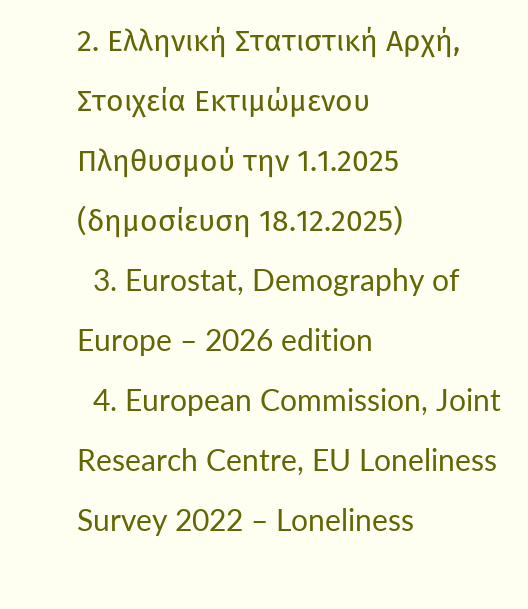2. Ελληνική Στατιστική Αρχή, Στοιχεία Εκτιμώμενου Πληθυσμού την 1.1.2025 (δημοσίευση 18.12.2025)
  3. Eurostat, Demography of Europe – 2026 edition
  4. European Commission, Joint Research Centre, EU Loneliness Survey 2022 – Loneliness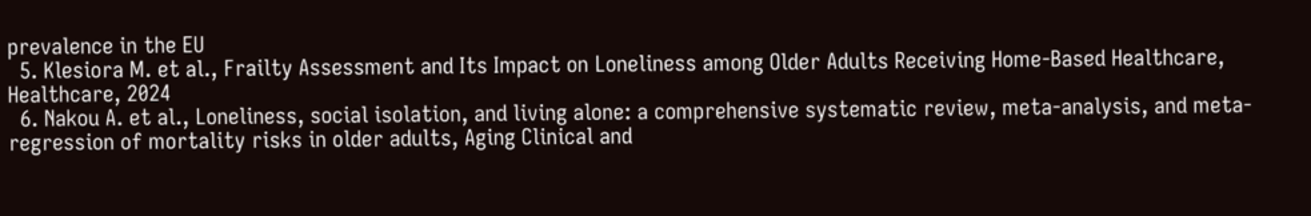prevalence in the EU
  5. Klesiora M. et al., Frailty Assessment and Its Impact on Loneliness among Older Adults Receiving Home-Based Healthcare, Healthcare, 2024
  6. Nakou A. et al., Loneliness, social isolation, and living alone: a comprehensive systematic review, meta-analysis, and meta-regression of mortality risks in older adults, Aging Clinical and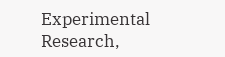Experimental Research,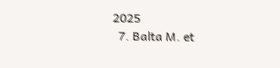2025
  7. Balta M. et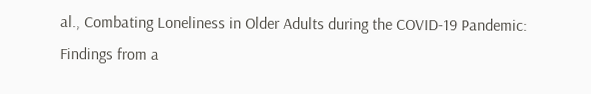al., Combating Loneliness in Older Adults during the COVID-19 Pandemic: Findings from a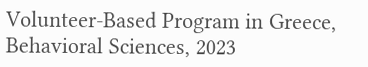Volunteer-Based Program in Greece, Behavioral Sciences, 2023